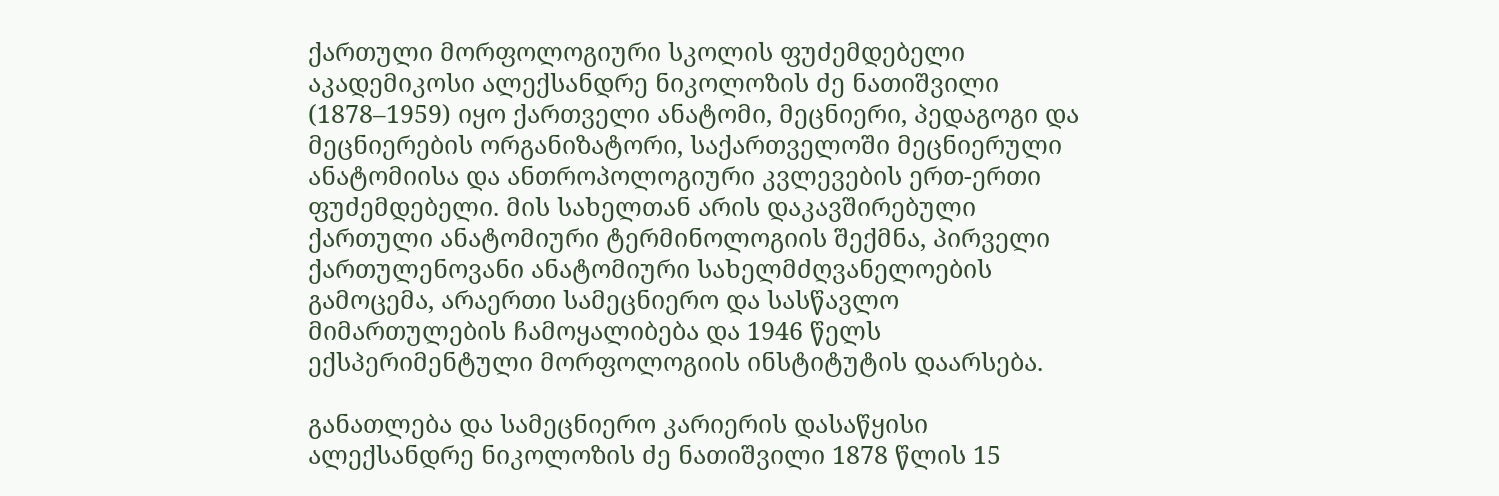ქართული მორფოლოგიური სკოლის ფუძემდებელი
აკადემიკოსი ალექსანდრე ნიკოლოზის ძე ნათიშვილი (1878–1959) იყო ქართველი ანატომი, მეცნიერი, პედაგოგი და მეცნიერების ორგანიზატორი, საქართველოში მეცნიერული ანატომიისა და ანთროპოლოგიური კვლევების ერთ-ერთი ფუძემდებელი. მის სახელთან არის დაკავშირებული ქართული ანატომიური ტერმინოლოგიის შექმნა, პირველი ქართულენოვანი ანატომიური სახელმძღვანელოების გამოცემა, არაერთი სამეცნიერო და სასწავლო მიმართულების ჩამოყალიბება და 1946 წელს ექსპერიმენტული მორფოლოგიის ინსტიტუტის დაარსება.

განათლება და სამეცნიერო კარიერის დასაწყისი
ალექსანდრე ნიკოლოზის ძე ნათიშვილი 1878 წლის 15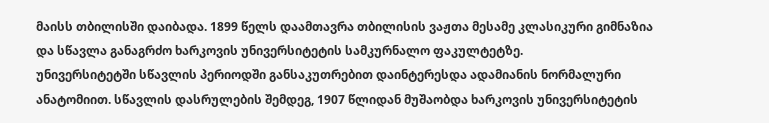მაისს თბილისში დაიბადა. 1899 წელს დაამთავრა თბილისის ვაჟთა მესამე კლასიკური გიმნაზია და სწავლა განაგრძო ხარკოვის უნივერსიტეტის სამკურნალო ფაკულტეტზე.
უნივერსიტეტში სწავლის პერიოდში განსაკუთრებით დაინტერესდა ადამიანის ნორმალური ანატომიით. სწავლის დასრულების შემდეგ, 1907 წლიდან მუშაობდა ხარკოვის უნივერსიტეტის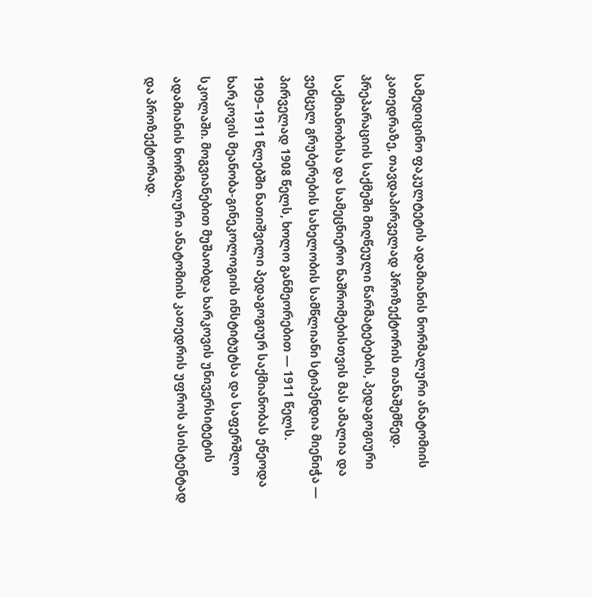სამედიცინო ფაკულტეტის ადამიანის ნორმალური ანატომიის კათედრაზე, თავდაპირველად პროზექტორის თანაშემწედ. პრეპარაციის საქმეში მიღწეული წარმატებების, პედაგოგიური საქმიანობისა და სამეცნიერო ნაშრომებისთვის მას ამალია და ვენცელ გრუბერების სახელობის სამწლიანი სტიპენდია მიენიჭა — პირველად 1908 წელს, ხოლო განმეორებით — 1911 წელს.
1909–1911 წლებში ნათიშვილი პედაგოგიურ საქმიანობას ეწეოდა ხარკოვის მეანობა-გინეკოლოგიის ინსტიტუტსა და საფერშლო სკოლაში. მოგვიანებით მუშაობდა ხარკოვის უნივერსიტეტის ადამიანის ნორმალური ანატომიის კათედრის უფროს ასისტენტად და პროზექტორად.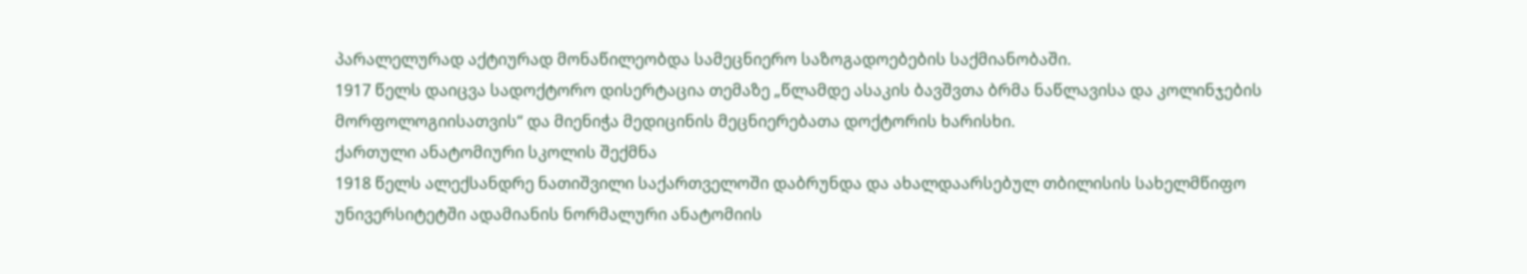პარალელურად აქტიურად მონაწილეობდა სამეცნიერო საზოგადოებების საქმიანობაში.
1917 წელს დაიცვა სადოქტორო დისერტაცია თემაზე „წლამდე ასაკის ბავშვთა ბრმა ნაწლავისა და კოლინჯების მორფოლოგიისათვის“ და მიენიჭა მედიცინის მეცნიერებათა დოქტორის ხარისხი.
ქართული ანატომიური სკოლის შექმნა
1918 წელს ალექსანდრე ნათიშვილი საქართველოში დაბრუნდა და ახალდაარსებულ თბილისის სახელმწიფო უნივერსიტეტში ადამიანის ნორმალური ანატომიის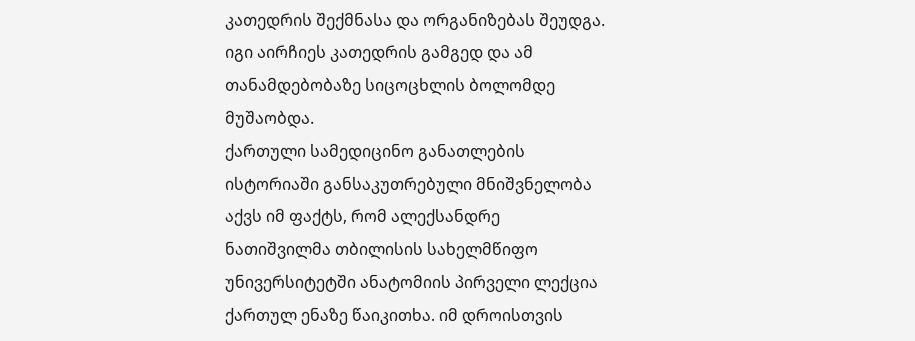კათედრის შექმნასა და ორგანიზებას შეუდგა. იგი აირჩიეს კათედრის გამგედ და ამ თანამდებობაზე სიცოცხლის ბოლომდე მუშაობდა.
ქართული სამედიცინო განათლების ისტორიაში განსაკუთრებული მნიშვნელობა აქვს იმ ფაქტს, რომ ალექსანდრე ნათიშვილმა თბილისის სახელმწიფო უნივერსიტეტში ანატომიის პირველი ლექცია ქართულ ენაზე წაიკითხა. იმ დროისთვის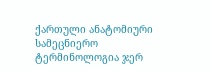ქართული ანატომიური სამეცნიერო ტერმინოლოგია ჯერ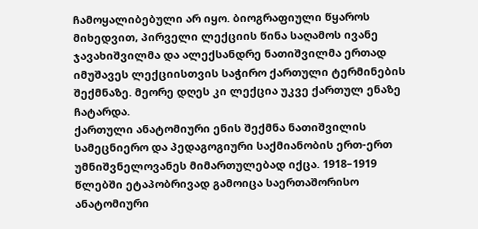ჩამოყალიბებული არ იყო. ბიოგრაფიული წყაროს მიხედვით, პირველი ლექციის წინა საღამოს ივანე ჯავახიშვილმა და ალექსანდრე ნათიშვილმა ერთად იმუშავეს ლექციისთვის საჭირო ქართული ტერმინების შექმნაზე. მეორე დღეს კი ლექცია უკვე ქართულ ენაზე ჩატარდა.
ქართული ანატომიური ენის შექმნა ნათიშვილის სამეცნიერო და პედაგოგიური საქმიანობის ერთ-ერთ უმნიშვნელოვანეს მიმართულებად იქცა. 1918–1919 წლებში ეტაპობრივად გამოიცა საერთაშორისო ანატომიური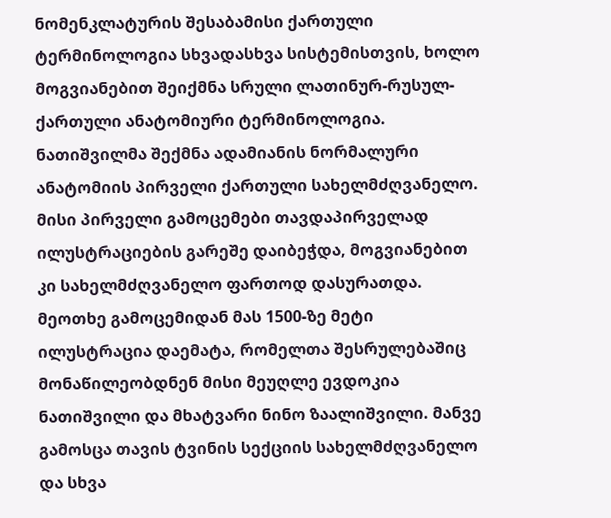ნომენკლატურის შესაბამისი ქართული ტერმინოლოგია სხვადასხვა სისტემისთვის, ხოლო მოგვიანებით შეიქმნა სრული ლათინურ-რუსულ-ქართული ანატომიური ტერმინოლოგია.
ნათიშვილმა შექმნა ადამიანის ნორმალური ანატომიის პირველი ქართული სახელმძღვანელო. მისი პირველი გამოცემები თავდაპირველად ილუსტრაციების გარეშე დაიბეჭდა, მოგვიანებით კი სახელმძღვანელო ფართოდ დასურათდა. მეოთხე გამოცემიდან მას 1500-ზე მეტი ილუსტრაცია დაემატა, რომელთა შესრულებაშიც მონაწილეობდნენ მისი მეუღლე ევდოკია ნათიშვილი და მხატვარი ნინო ზაალიშვილი. მანვე გამოსცა თავის ტვინის სექციის სახელმძღვანელო და სხვა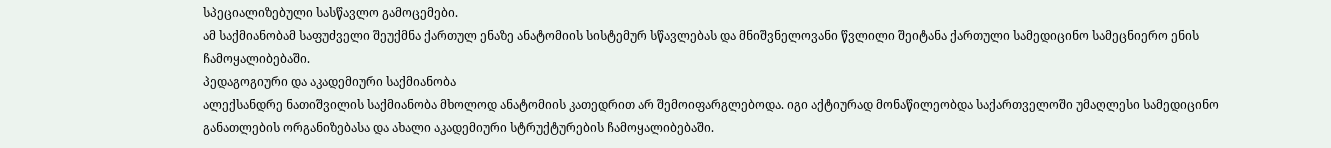სპეციალიზებული სასწავლო გამოცემები.
ამ საქმიანობამ საფუძველი შეუქმნა ქართულ ენაზე ანატომიის სისტემურ სწავლებას და მნიშვნელოვანი წვლილი შეიტანა ქართული სამედიცინო სამეცნიერო ენის ჩამოყალიბებაში.
პედაგოგიური და აკადემიური საქმიანობა
ალექსანდრე ნათიშვილის საქმიანობა მხოლოდ ანატომიის კათედრით არ შემოიფარგლებოდა. იგი აქტიურად მონაწილეობდა საქართველოში უმაღლესი სამედიცინო განათლების ორგანიზებასა და ახალი აკადემიური სტრუქტურების ჩამოყალიბებაში.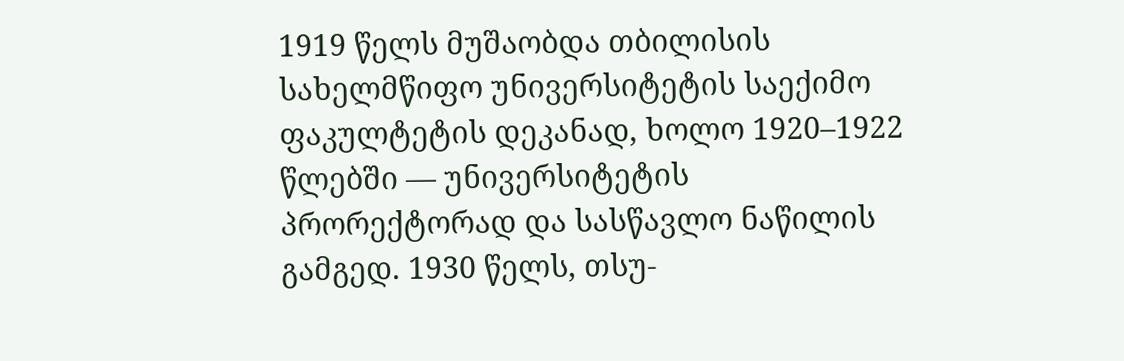1919 წელს მუშაობდა თბილისის სახელმწიფო უნივერსიტეტის საექიმო ფაკულტეტის დეკანად, ხოლო 1920–1922 წლებში — უნივერსიტეტის პრორექტორად და სასწავლო ნაწილის გამგედ. 1930 წელს, თსუ-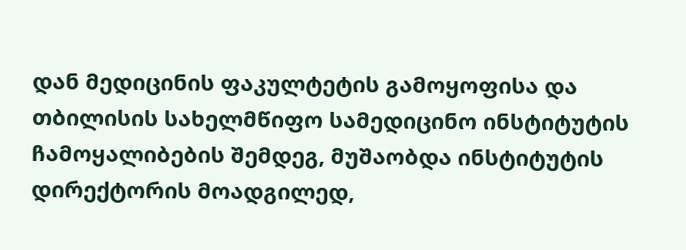დან მედიცინის ფაკულტეტის გამოყოფისა და თბილისის სახელმწიფო სამედიცინო ინსტიტუტის ჩამოყალიბების შემდეგ, მუშაობდა ინსტიტუტის დირექტორის მოადგილედ,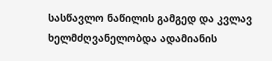სასწავლო ნაწილის გამგედ და კვლავ ხელმძღვანელობდა ადამიანის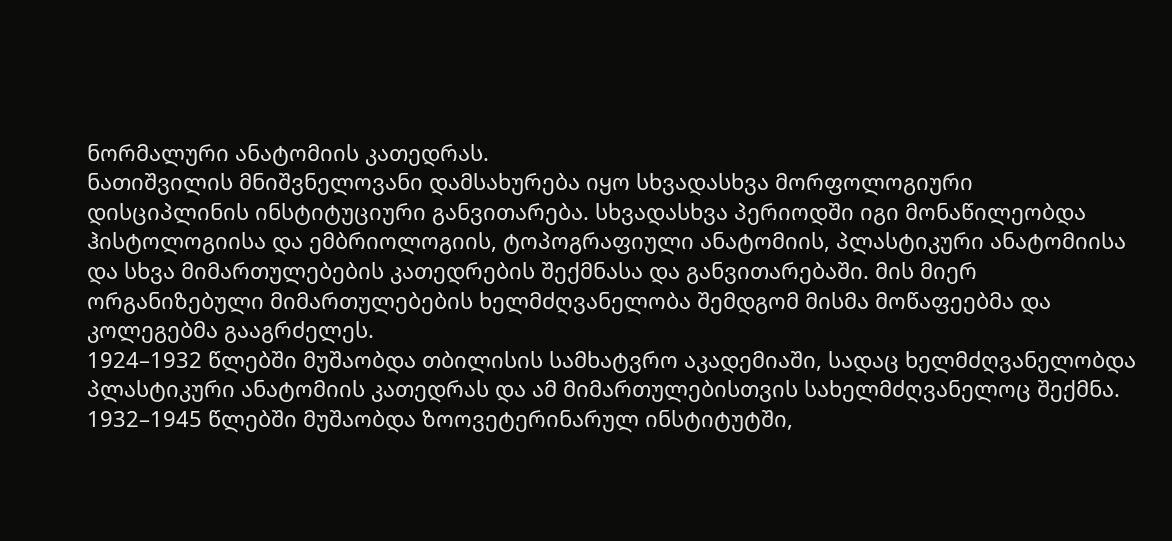ნორმალური ანატომიის კათედრას.
ნათიშვილის მნიშვნელოვანი დამსახურება იყო სხვადასხვა მორფოლოგიური დისციპლინის ინსტიტუციური განვითარება. სხვადასხვა პერიოდში იგი მონაწილეობდა ჰისტოლოგიისა და ემბრიოლოგიის, ტოპოგრაფიული ანატომიის, პლასტიკური ანატომიისა და სხვა მიმართულებების კათედრების შექმნასა და განვითარებაში. მის მიერ ორგანიზებული მიმართულებების ხელმძღვანელობა შემდგომ მისმა მოწაფეებმა და კოლეგებმა გააგრძელეს.
1924–1932 წლებში მუშაობდა თბილისის სამხატვრო აკადემიაში, სადაც ხელმძღვანელობდა პლასტიკური ანატომიის კათედრას და ამ მიმართულებისთვის სახელმძღვანელოც შექმნა. 1932–1945 წლებში მუშაობდა ზოოვეტერინარულ ინსტიტუტში,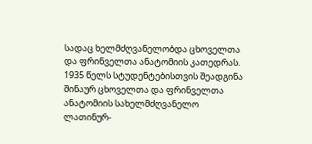სადაც ხელმძღვანელობდა ცხოველთა და ფრინველთა ანატომიის კათედრას. 1935 წელს სტუდენტებისთვის შეადგინა შინაურ ცხოველთა და ფრინველთა ანატომიის სახელმძღვანელო ლათინურ-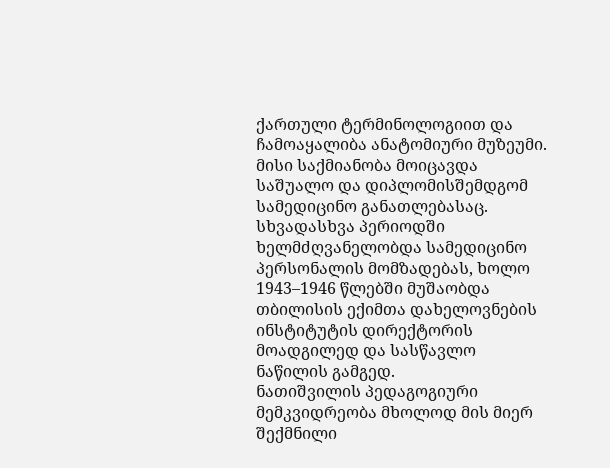ქართული ტერმინოლოგიით და ჩამოაყალიბა ანატომიური მუზეუმი.
მისი საქმიანობა მოიცავდა საშუალო და დიპლომისშემდგომ სამედიცინო განათლებასაც. სხვადასხვა პერიოდში ხელმძღვანელობდა სამედიცინო პერსონალის მომზადებას, ხოლო 1943–1946 წლებში მუშაობდა თბილისის ექიმთა დახელოვნების ინსტიტუტის დირექტორის მოადგილედ და სასწავლო ნაწილის გამგედ.
ნათიშვილის პედაგოგიური მემკვიდრეობა მხოლოდ მის მიერ შექმნილი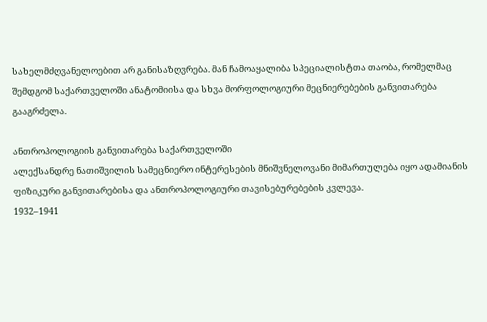სახელმძღვანელოებით არ განისაზღვრება. მან ჩამოაყალიბა სპეციალისტთა თაობა, რომელმაც შემდგომ საქართველოში ანატომიისა და სხვა მორფოლოგიური მეცნიერებების განვითარება გააგრძელა.

ანთროპოლოგიის განვითარება საქართველოში
ალექსანდრე ნათიშვილის სამეცნიერო ინტერესების მნიშვნელოვანი მიმართულება იყო ადამიანის ფიზიკური განვითარებისა და ანთროპოლოგიური თავისებურებების კვლევა.
1932–1941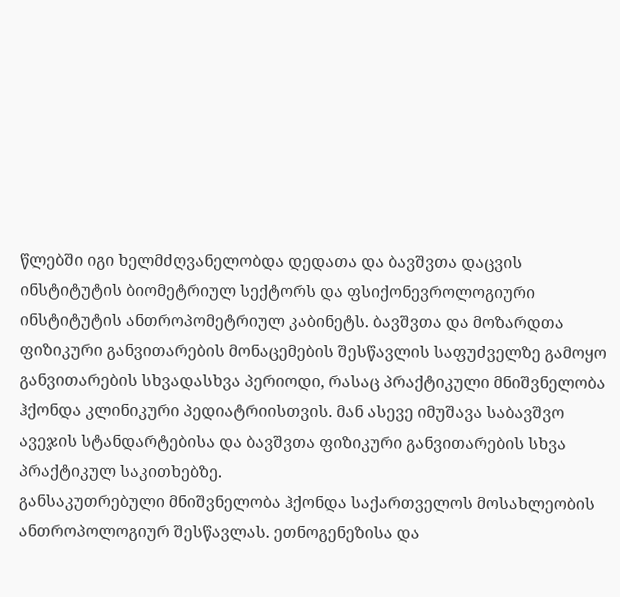წლებში იგი ხელმძღვანელობდა დედათა და ბავშვთა დაცვის ინსტიტუტის ბიომეტრიულ სექტორს და ფსიქონევროლოგიური ინსტიტუტის ანთროპომეტრიულ კაბინეტს. ბავშვთა და მოზარდთა ფიზიკური განვითარების მონაცემების შესწავლის საფუძველზე გამოყო განვითარების სხვადასხვა პერიოდი, რასაც პრაქტიკული მნიშვნელობა ჰქონდა კლინიკური პედიატრიისთვის. მან ასევე იმუშავა საბავშვო ავეჯის სტანდარტებისა და ბავშვთა ფიზიკური განვითარების სხვა პრაქტიკულ საკითხებზე.
განსაკუთრებული მნიშვნელობა ჰქონდა საქართველოს მოსახლეობის ანთროპოლოგიურ შესწავლას. ეთნოგენეზისა და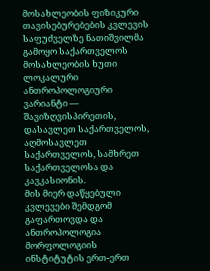მოსახლეობის ფიზიკური თავისებურებების კვლევის საფუძველზე ნათიშვილმა გამოყო საქართველოს მოსახლეობის ხუთი ლოკალური ანთროპოლოგიური ვარიანტი — შავიზღვისპირეთის, დასავლეთ საქართველოს, აღმოსავლეთ საქართველოს, სამხრეთ საქართველოსა და კავკასიონის.
მის მიერ დაწყებული კვლევები შემდგომ გაფართოვდა და ანთროპოლოგია მორფოლოგიის ინსტიტუტის ერთ-ერთ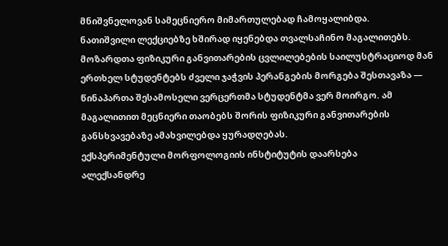მნიშვნელოვან სამეცნიერო მიმართულებად ჩამოყალიბდა.
ნათიშვილი ლექციებზე ხშირად იყენებდა თვალსაჩინო მაგალითებს. მოზარდთა ფიზიკური განვითარების ცვლილებების საილუსტრაციოდ მან ერთხელ სტუდენტებს ძველი ჯაჭვის პერანგების მორგება შესთავაზა — წინაპართა შესამოსელი ვერცერთმა სტუდენტმა ვერ მოირგო. ამ მაგალითით მეცნიერი თაობებს შორის ფიზიკური განვითარების განსხვავებაზე ამახვილებდა ყურადღებას.
ექსპერიმენტული მორფოლოგიის ინსტიტუტის დაარსება
ალექსანდრე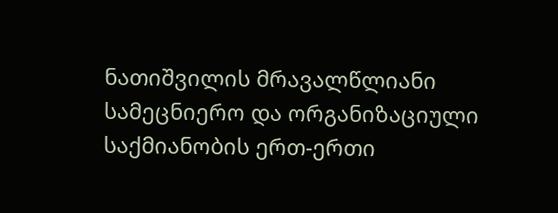ნათიშვილის მრავალწლიანი სამეცნიერო და ორგანიზაციული საქმიანობის ერთ-ერთი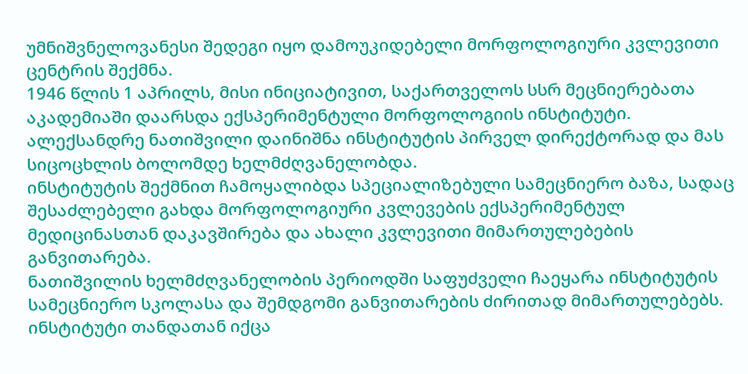უმნიშვნელოვანესი შედეგი იყო დამოუკიდებელი მორფოლოგიური კვლევითი ცენტრის შექმნა.
1946 წლის 1 აპრილს, მისი ინიციატივით, საქართველოს სსრ მეცნიერებათა აკადემიაში დაარსდა ექსპერიმენტული მორფოლოგიის ინსტიტუტი. ალექსანდრე ნათიშვილი დაინიშნა ინსტიტუტის პირველ დირექტორად და მას სიცოცხლის ბოლომდე ხელმძღვანელობდა.
ინსტიტუტის შექმნით ჩამოყალიბდა სპეციალიზებული სამეცნიერო ბაზა, სადაც შესაძლებელი გახდა მორფოლოგიური კვლევების ექსპერიმენტულ მედიცინასთან დაკავშირება და ახალი კვლევითი მიმართულებების განვითარება.
ნათიშვილის ხელმძღვანელობის პერიოდში საფუძველი ჩაეყარა ინსტიტუტის სამეცნიერო სკოლასა და შემდგომი განვითარების ძირითად მიმართულებებს. ინსტიტუტი თანდათან იქცა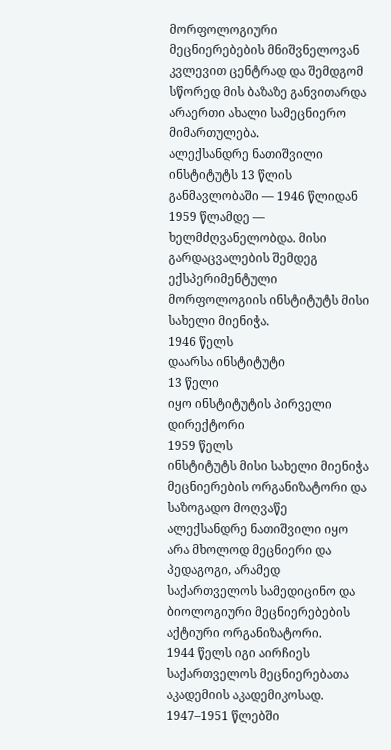მორფოლოგიური მეცნიერებების მნიშვნელოვან კვლევით ცენტრად და შემდგომ სწორედ მის ბაზაზე განვითარდა არაერთი ახალი სამეცნიერო მიმართულება.
ალექსანდრე ნათიშვილი ინსტიტუტს 13 წლის განმავლობაში — 1946 წლიდან 1959 წლამდე — ხელმძღვანელობდა. მისი გარდაცვალების შემდეგ ექსპერიმენტული მორფოლოგიის ინსტიტუტს მისი სახელი მიენიჭა.
1946 წელს
დაარსა ინსტიტუტი
13 წელი
იყო ინსტიტუტის პირველი დირექტორი
1959 წელს
ინსტიტუტს მისი სახელი მიენიჭა
მეცნიერების ორგანიზატორი და საზოგადო მოღვაწე
ალექსანდრე ნათიშვილი იყო არა მხოლოდ მეცნიერი და პედაგოგი, არამედ საქართველოს სამედიცინო და ბიოლოგიური მეცნიერებების აქტიური ორგანიზატორი.
1944 წელს იგი აირჩიეს საქართველოს მეცნიერებათა აკადემიის აკადემიკოსად. 1947–1951 წლებში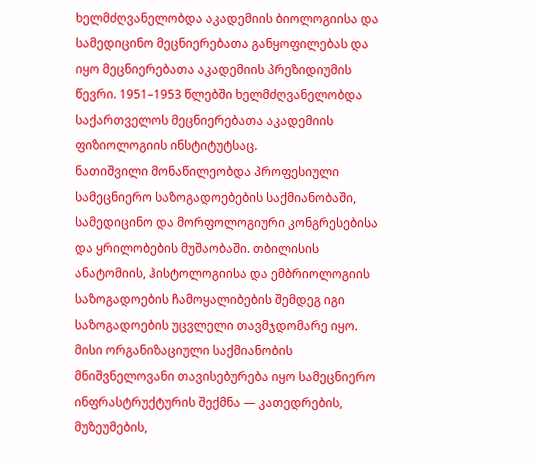ხელმძღვანელობდა აკადემიის ბიოლოგიისა და სამედიცინო მეცნიერებათა განყოფილებას და იყო მეცნიერებათა აკადემიის პრეზიდიუმის წევრი. 1951–1953 წლებში ხელმძღვანელობდა საქართველოს მეცნიერებათა აკადემიის ფიზიოლოგიის ინსტიტუტსაც.
ნათიშვილი მონაწილეობდა პროფესიული სამეცნიერო საზოგადოებების საქმიანობაში, სამედიცინო და მორფოლოგიური კონგრესებისა და ყრილობების მუშაობაში. თბილისის ანატომიის, ჰისტოლოგიისა და ემბრიოლოგიის საზოგადოების ჩამოყალიბების შემდეგ იგი საზოგადოების უცვლელი თავმჯდომარე იყო.
მისი ორგანიზაციული საქმიანობის მნიშვნელოვანი თავისებურება იყო სამეცნიერო ინფრასტრუქტურის შექმნა — კათედრების, მუზეუმების,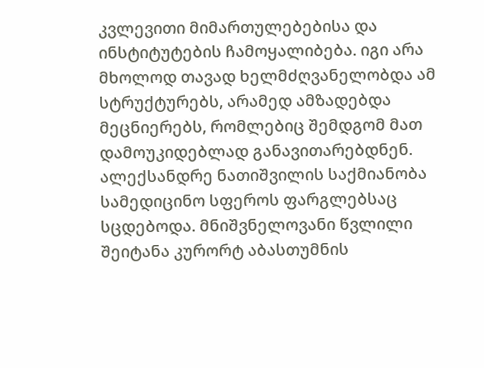კვლევითი მიმართულებებისა და ინსტიტუტების ჩამოყალიბება. იგი არა მხოლოდ თავად ხელმძღვანელობდა ამ სტრუქტურებს, არამედ ამზადებდა მეცნიერებს, რომლებიც შემდგომ მათ დამოუკიდებლად განავითარებდნენ.
ალექსანდრე ნათიშვილის საქმიანობა სამედიცინო სფეროს ფარგლებსაც სცდებოდა. მნიშვნელოვანი წვლილი შეიტანა კურორტ აბასთუმნის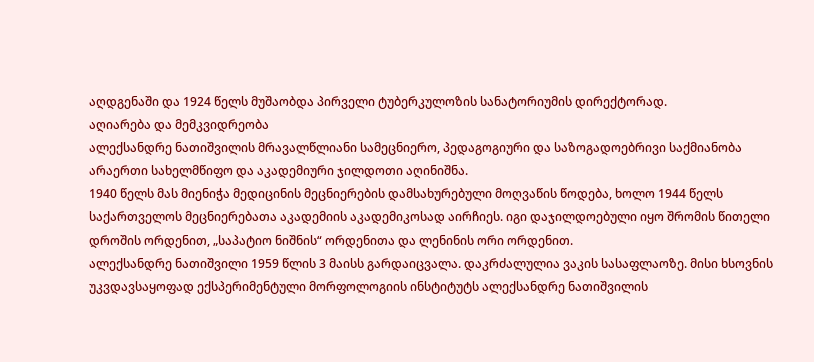აღდგენაში და 1924 წელს მუშაობდა პირველი ტუბერკულოზის სანატორიუმის დირექტორად.
აღიარება და მემკვიდრეობა
ალექსანდრე ნათიშვილის მრავალწლიანი სამეცნიერო, პედაგოგიური და საზოგადოებრივი საქმიანობა არაერთი სახელმწიფო და აკადემიური ჯილდოთი აღინიშნა.
1940 წელს მას მიენიჭა მედიცინის მეცნიერების დამსახურებული მოღვაწის წოდება, ხოლო 1944 წელს საქართველოს მეცნიერებათა აკადემიის აკადემიკოსად აირჩიეს. იგი დაჯილდოებული იყო შრომის წითელი დროშის ორდენით, „საპატიო ნიშნის“ ორდენითა და ლენინის ორი ორდენით.
ალექსანდრე ნათიშვილი 1959 წლის 3 მაისს გარდაიცვალა. დაკრძალულია ვაკის სასაფლაოზე. მისი ხსოვნის უკვდავსაყოფად ექსპერიმენტული მორფოლოგიის ინსტიტუტს ალექსანდრე ნათიშვილის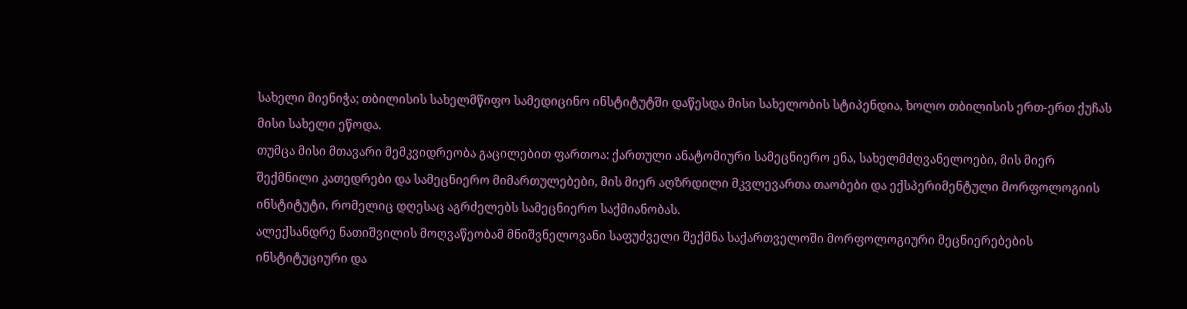სახელი მიენიჭა; თბილისის სახელმწიფო სამედიცინო ინსტიტუტში დაწესდა მისი სახელობის სტიპენდია, ხოლო თბილისის ერთ-ერთ ქუჩას მისი სახელი ეწოდა.
თუმცა მისი მთავარი მემკვიდრეობა გაცილებით ფართოა: ქართული ანატომიური სამეცნიერო ენა, სახელმძღვანელოები, მის მიერ შექმნილი კათედრები და სამეცნიერო მიმართულებები, მის მიერ აღზრდილი მკვლევართა თაობები და ექსპერიმენტული მორფოლოგიის ინსტიტუტი, რომელიც დღესაც აგრძელებს სამეცნიერო საქმიანობას.
ალექსანდრე ნათიშვილის მოღვაწეობამ მნიშვნელოვანი საფუძველი შექმნა საქართველოში მორფოლოგიური მეცნიერებების ინსტიტუციური და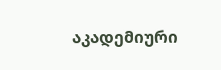აკადემიური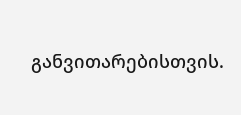განვითარებისთვის.